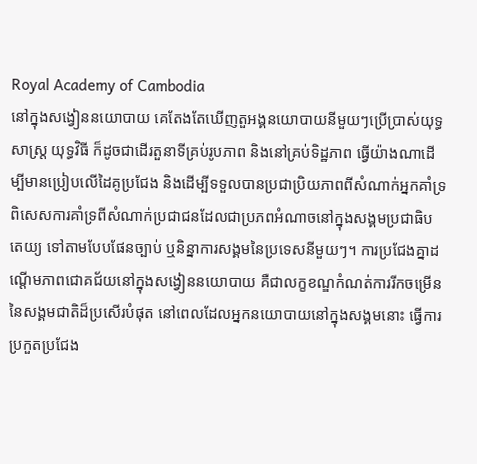Royal Academy of Cambodia
នៅក្នុងសង្វៀននយោបាយ គេតែងតែឃើញតួអង្គនយោបាយនីមួយៗប្រើប្រាស់យុទ្ធសាស្ត្រ យុទ្ធវិធី ក៏ដូចជាដើរតួនាទីគ្រប់រូបភាព និងនៅគ្រប់ទិដ្ឋភាព ធ្វើយ៉ាងណាដើម្បីមានប្រៀបលើដៃគូប្រជែង និងដើម្បីទទួលបានប្រជាប្រិយភាពពីសំណាក់អ្នកគាំទ្រ ពិសេសការគាំទ្រពីសំណាក់ប្រជាជនដែលជាប្រភពអំណាចនៅក្នុងសង្គមប្រជាធិបតេយ្យ ទៅតាមបែបផែនច្បាប់ ឬនិន្នាការសង្គមនៃប្រទេសនីមួយៗ។ ការប្រជែងគ្នាដណ្ដើមភាពជោគជ័យនៅក្នុងសង្វៀននយោបាយ គឺជាលក្ខខណ្ឌកំណត់ការរីកចម្រើននៃសង្គមជាតិដ៏ប្រសើរបំផុត នៅពេលដែលអ្នកនយោបាយនៅក្នុងសង្គមនោះ ធ្វើការប្រកួតប្រជែង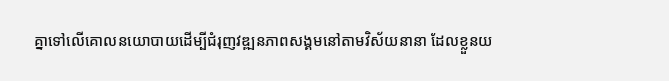គ្នាទៅលើគោលនយោបាយដើម្បីជំរុញវឌ្ឍនភាពសង្គមនៅតាមវិស័យនានា ដែលខ្លួនយ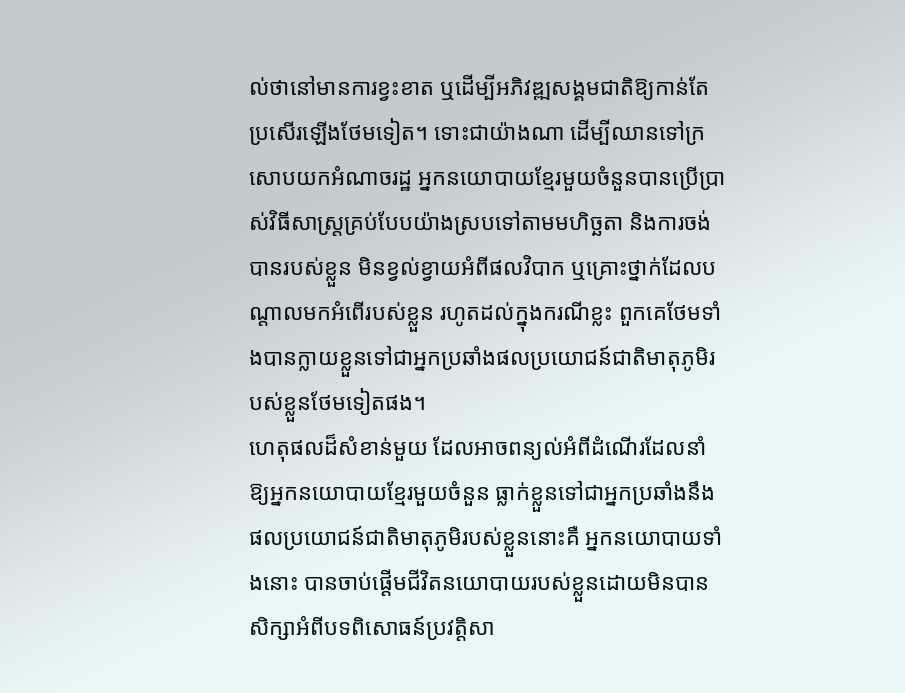ល់ថានៅមានការខ្វះខាត ឬដើម្បីអភិវឌ្ឍសង្គមជាតិឱ្យកាន់តែប្រសើរឡើងថែមទៀត។ ទោះជាយ៉ាងណា ដើម្បីឈានទៅក្រសោបយកអំណាចរដ្ឋ អ្នកនយោបាយខ្មែរមួយចំនួនបានប្រើប្រាស់វិធីសាស្ត្រគ្រប់បែបយ៉ាងស្របទៅតាមមហិច្ឆតា និងការចង់បានរបស់ខ្លួន មិនខ្វល់ខ្វាយអំពីផលវិបាក ឬគ្រោះថ្នាក់ដែលបណ្ដាលមកអំពើរបស់ខ្លួន រហូតដល់ក្នុងករណីខ្លះ ពួកគេថែមទាំងបានក្លាយខ្លួនទៅជាអ្នកប្រឆាំងផលប្រយោជន៍ជាតិមាតុភូមិរបស់ខ្លួនថែមទៀតផង។
ហេតុផលដ៏សំខាន់មួយ ដែលអាចពន្យល់អំពីដំណើរដែលនាំឱ្យអ្នកនយោបាយខ្មែរមួយចំនួន ធ្លាក់ខ្លួនទៅជាអ្នកប្រឆាំងនឹងផលប្រយោជន៍ជាតិមាតុភូមិរបស់ខ្លួននោះគឺ អ្នកនយោបាយទាំងនោះ បានចាប់ផ្ដើមជីវិតនយោបាយរបស់ខ្លួនដោយមិនបានសិក្សាអំពីបទពិសោធន៍ប្រវត្តិសា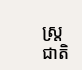ស្ត្រជាតិ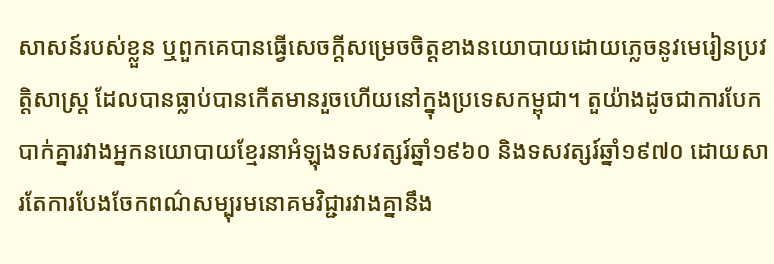សាសន៍របស់ខ្លួន ឬពួកគេបានធ្វើសេចក្ដីសម្រេចចិត្តខាងនយោបាយដោយភ្លេចនូវមេរៀនប្រវត្តិសាស្ត្រ ដែលបានធ្លាប់បានកើតមានរួចហើយនៅក្នុងប្រទេសកម្ពុជា។ តួយ៉ាងដូចជាការបែកបាក់គ្នារវាងអ្នកនយោបាយខ្មែរនាអំឡុងទសវត្សរ៍ឆ្នាំ១៩៦០ និងទសវត្សរ៍ឆ្នាំ១៩៧០ ដោយសារតែការបែងចែកពណ៌សម្បុរមនោគមវិជ្ជារវាងគ្នានឹង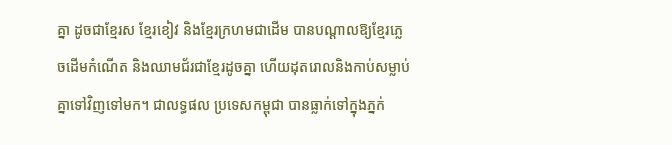គ្នា ដូចជាខ្មែរស ខ្មែរខៀវ និងខ្មែរក្រហមជាដើម បានបណ្ដាលឱ្យខ្មែរភ្លេចដើមកំណើត និងឈាមជ័រជាខ្មែរដូចគ្នា ហើយដុតរោលនិងកាប់សម្លាប់គ្នាទៅវិញទៅមក។ ជាលទ្ធផល ប្រទេសកម្ពុជា បានធ្លាក់ទៅក្នុងភ្នក់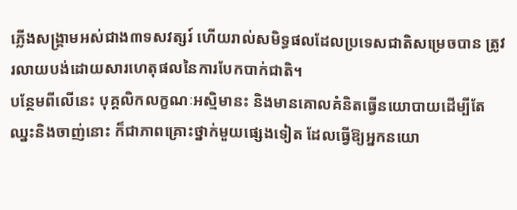ភ្លើងសង្គ្រាមអស់ជាង៣ទសវត្សរ៍ ហើយរាល់សមិទ្ធផលដែលប្រទេសជាតិសម្រេចបាន ត្រូវរលាយបង់ដោយសារហេតុផលនៃការបែកបាក់ជាតិ។
បន្ថែមពីលើនេះ បុគ្គលិកលក្ខណៈអស្មិមានះ និងមានគោលគំនិតធ្វើនយោបាយដើម្បីតែឈ្នះនិងចាញ់នោះ ក៏ជាភាពគ្រោះថ្នាក់មួយផ្សេងទៀត ដែលធ្វើឱ្យអ្នកនយោ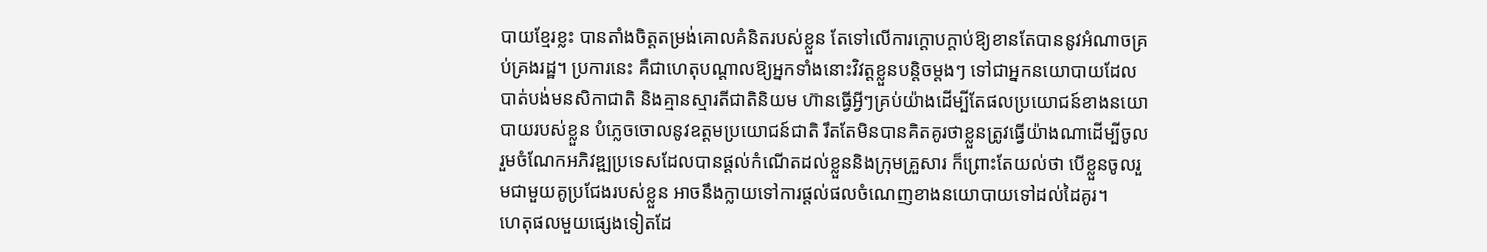បាយខ្មែរខ្លះ បានតាំងចិត្តតម្រង់គោលគំនិតរបស់ខ្លួន តែទៅលើការក្ដោបក្ដាប់ឱ្យខានតែបាននូវអំណាចគ្រប់គ្រងរដ្ឋ។ ប្រការនេះ គឺជាហេតុបណ្ដាលឱ្យអ្នកទាំងនោះវិវត្តខ្លួនបន្តិចម្ដងៗ ទៅជាអ្នកនយោបាយដែលបាត់បង់មនសិកាជាតិ និងគ្មានស្មារតីជាតិនិយម ហ៊ានធ្វើអ្វីៗគ្រប់យ៉ាងដើម្បីតែផលប្រយោជន៍ខាងនយោបាយរបស់ខ្លួន បំភ្លេចចោលនូវឧត្ដមប្រយោជន៍ជាតិ រឹតតែមិនបានគិតគូរថាខ្លួនត្រូវធ្វើយ៉ាងណាដើម្បីចូលរួមចំណែកអភិវឌ្ឍប្រទេសដែលបានផ្ដល់កំណើតដល់ខ្លួននិងក្រុមគ្រួសារ ក៏ព្រោះតែយល់ថា បើខ្លួនចូលរួមជាមួយគូប្រជែងរបស់ខ្លួន អាចនឹងក្លាយទៅការផ្ដល់ផលចំណេញខាងនយោបាយទៅដល់ដៃគូរ។
ហេតុផលមួយផ្សេងទៀតដែ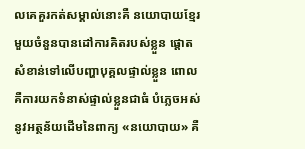លគេគួរកត់សម្គាល់នោះគឺ នយោបាយខ្មែរមួយចំនួនបានដៅការគិតរបស់ខ្លួន ផ្ដោតសំខាន់ទៅលើបញ្ហាបុគ្គលផ្ទាល់ខ្លួន ពោលគឺការយកទំនាស់ផ្ទាល់ខ្លួនជាធំ បំភ្លេចអស់នូវអត្ថន័យដើមនៃពាក្យ «នយោបាយ» គឺ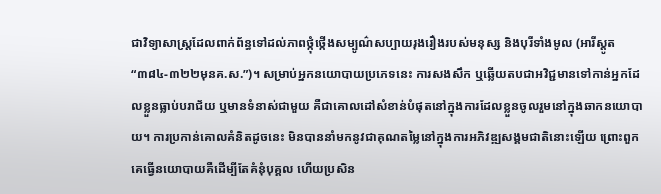ជាវិទ្យាសាស្ត្រដែលពាក់ព័ន្ធទៅដល់ភាពថ្កុំថ្កើងសម្បូណ៌សប្បាយរុងរឿងរបស់មនុស្ស និងបុរីទាំងមូល (អារីស្តូត “៣៨៤-៣២២មុនគ.ស.”)។ សម្រាប់អ្នកនយោបាយប្រភេទនេះ ការសងសឹក ឬឆ្លើយតបជាអវិជ្ជមានទៅកាន់អ្នកដែលខ្លួនធ្លាប់បរាជ័យ ឬមានទំនាស់ជាមួយ គឺជាគោលដៅសំខាន់បំផុតនៅក្នុងការដែលខ្លួនចូលរួមនៅក្នុងឆាកនយោបាយ។ ការប្រកាន់គោលគំនិតដូចនេះ មិនបាននាំមកនូវជាគុណតម្លៃនៅក្នុងការអភិវឌ្ឍសង្គមជាតិនោះឡើយ ព្រោះពួកគេធ្វើនយោបាយគឺដើម្បីតែគំនុំបុគ្គល ហើយប្រសិន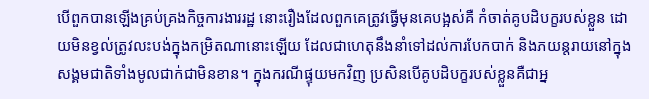បើពួកបានឡើងគ្រប់គ្រងកិច្ចការងាររដ្ឋ នោះរឿងដែលពួកគេត្រូវធ្វើមុនគេបង្អស់គឺ កំចាត់គូបដិបក្ខរបស់ខ្លួន ដោយមិនខ្វល់ត្រូវលះបង់ក្នុងកម្រិតណានោះឡើយ ដែលជាហេតុនឹងនាំទៅដល់ការបែកបាក់ និងភយន្តរាយនៅក្នុងសង្គមជាតិទាំងមូលជាក់ជាមិនខាន។ ក្នុងករណីផ្ទុយមកវិញ ប្រសិនបើគូបដិបក្ខរបស់ខ្លួនគឺជាអ្ន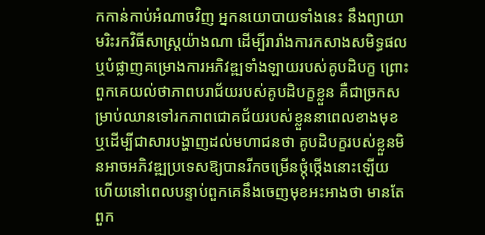កកាន់កាប់អំណាចវិញ អ្នកនយោបាយទាំងនេះ នឹងព្យាយាមរិះរកវិធីសាស្ត្រយ៉ាងណា ដើម្បីរារាំងការកសាងសមិទ្ធផល ឬបំផ្លាញគម្រោងការអភិវឌ្ឍទាំងឡាយរបស់គូបដិបក្ខ ព្រោះពួកគេយល់ថាភាពបរាជ័យរបស់គូបដិបក្ខខ្លួន គឺជាច្រកសម្រាប់ឈានទៅរកភាពជោគជ័យរបស់ខ្លួននាពេលខាងមុខ ឬដើម្បីជាសារបង្ហាញដល់មហាជនថា គូបដិបក្ខរបស់ខ្លួនមិនអាចអភិវឌ្ឍប្រទេសឱ្យបានរីកចម្រើនថ្កុំថ្កើងនោះឡើយ ហើយនៅពេលបន្ទាប់ពួកគេនឹងចេញមុខអះអាងថា មានតែពួក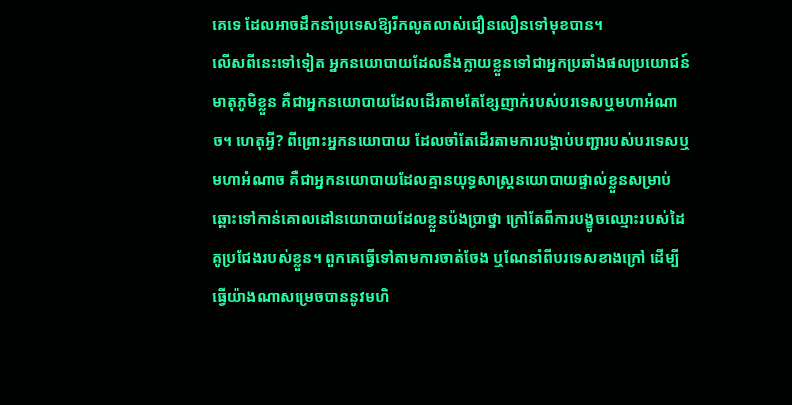គេទេ ដែលអាចដឹកនាំប្រទេសឱ្យរីកលូតលាស់ជឿនលឿនទៅមុខបាន។
លើសពីនេះទៅទៀត អ្នកនយោបាយដែលនឹងក្លាយខ្លួនទៅជាអ្នកប្រឆាំងផលប្រយោជន៍មាតុភូមិខ្លួន គឺជាអ្នកនយោបាយដែលដើរតាមតែខ្សែញាក់របស់បរទេសឬមហាអំណាច។ ហេតុអ្វី? ពីព្រោះអ្នកនយោបាយ ដែលចាំតែដើរតាមការបង្គាប់បញ្ជារបស់បរទេសឬមហាអំណាច គឺជាអ្នកនយោបាយដែលគ្មានយុទ្ធសាស្ត្រនយោបាយផ្ទាល់ខ្លួនសម្រាប់ឆ្ពោះទៅកាន់គោលដៅនយោបាយដែលខ្លួនប៉ងប្រាថ្នា ក្រៅតែពីការបង្ខូចឈ្មោះរបស់ដៃគូប្រជែងរបស់ខ្លួន។ ពួកគេធ្វើទៅតាមការចាត់ចែង ឬណែនាំពីបរទេសខាងក្រៅ ដើម្បីធ្វើយ៉ាងណាសម្រេចបាននូវមហិ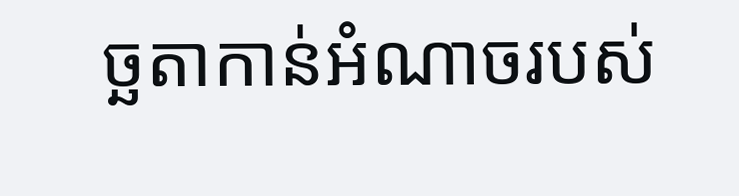ច្ឆតាកាន់អំណាចរបស់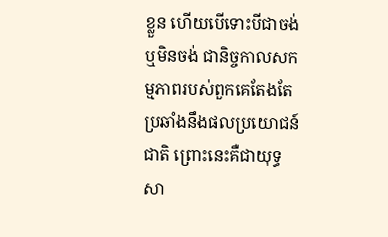ខ្លួន ហើយបើទោះបីជាចង់ ឬមិនចង់ ជានិច្ចកាលសកម្មភាពរបស់ពួកគេតែងតែប្រឆាំងនឹងផលប្រយោជន៍ជាតិ ព្រោះនេះគឺជាយុទ្ធសា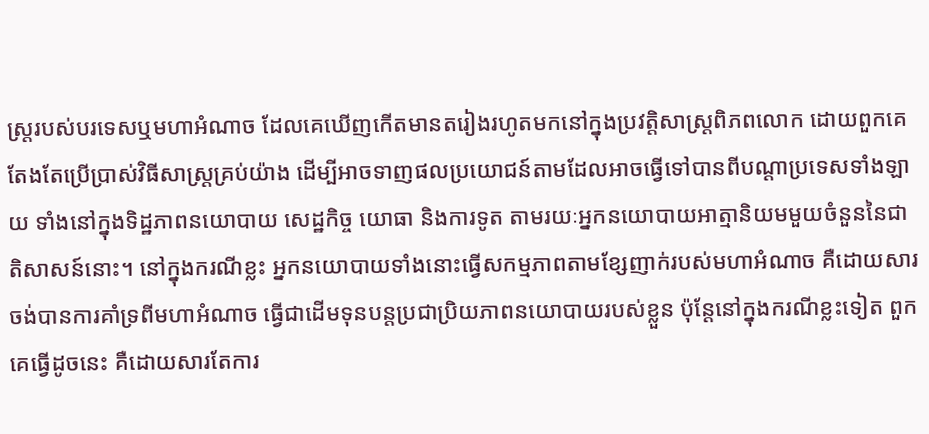ស្ត្ររបស់បរទេសឬមហាអំណាច ដែលគេឃើញកើតមានតរៀងរហូតមកនៅក្នុងប្រវត្តិសាស្ត្រពិភពលោក ដោយពួកគេតែងតែប្រើប្រាស់វិធីសាស្ត្រគ្រប់យ៉ាង ដើម្បីអាចទាញផលប្រយោជន៍តាមដែលអាចធ្វើទៅបានពីបណ្ដាប្រទេសទាំងឡាយ ទាំងនៅក្នុងទិដ្ឋភាពនយោបាយ សេដ្ឋកិច្ច យោធា និងការទូត តាមរយៈអ្នកនយោបាយអាត្មានិយមមួយចំនួននៃជាតិសាសន៍នោះ។ នៅក្នុងករណីខ្លះ អ្នកនយោបាយទាំងនោះធ្វើសកម្មភាពតាមខ្សែញាក់របស់មហាអំណាច គឺដោយសារចង់បានការគាំទ្រពីមហាអំណាច ធ្វើជាដើមទុនបន្តប្រជាប្រិយភាពនយោបាយរបស់ខ្លួន ប៉ុន្តែនៅក្នុងករណីខ្លះទៀត ពួកគេធ្វើដូចនេះ គឺដោយសារតែការ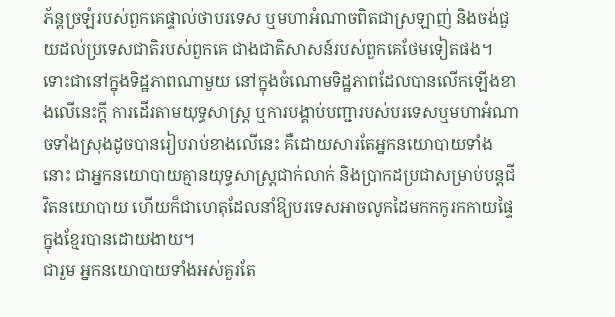ភ័ន្តច្រឡំរបស់ពួកគេផ្ទាល់ថាបរទេស ឬមហាអំណាចពិតជាស្រឡាញ់ និងចង់ជួយដល់ប្រទេសជាតិរបស់ពួកគេ ជាងជាតិសាសន៍របស់ពួកគេថែមទៀតផង។ ទោះជានៅក្នុងទិដ្ឋភាពណាមួយ នៅក្នុងចំណោមទិដ្ឋភាពដែលបានលើកឡើងខាងលើនេះក្ដី ការដើរតាមយុទ្ធសាស្ត្រ ឬការបង្គាប់បញ្ជារបស់បរទេសឬមហាអំណាចទាំងស្រុងដូចបានរៀបរាប់ខាងលើនេះ គឺដោយសារតែអ្នកនយោបាយទាំងនោះ ជាអ្នកនយោបាយគ្មានយុទ្ធសាស្ត្រជាក់លាក់ និងប្រាកដប្រជាសម្រាប់បន្តជីវិតនយោបាយ ហើយក៏ជាហេតុដែលនាំឱ្យបរទេសអាចលូកដៃមកកកូរកកាយផ្ទៃក្នុងខ្មែរបានដោយងាយ។
ជារួម អ្នកនយោបាយទាំងអស់គួរតែ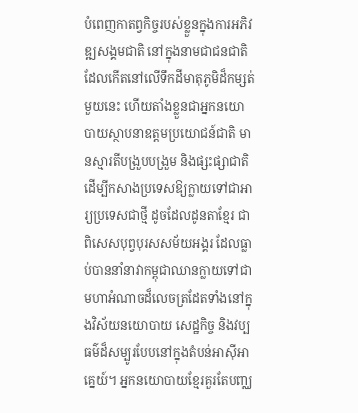បំពេញកាតព្វកិច្ចរបស់ខ្លួនក្នុងការអភិវឌ្ឍសង្គមជាតិ នៅក្នុងនាមជាជនជាតិដែលកើតនៅលើទឹកដីមាតុភូមិដ៏កម្សត់មួយនេះ ហើយតាំងខ្លួនជាអ្នកនយោបាយស្ថាបនាឧត្ដមប្រយោជន៍ជាតិ មានស្មារតីបង្រួបបង្រួម និងផ្សះផ្សាជាតិ ដើម្បីកសាងប្រទេសឱ្យក្លាយទៅជាអារ្យប្រទេសជាថ្មី ដូចដែលដូនតាខ្មែរ ជាពិសេសបុព្វបុរសសម័យអង្គរ ដែលធ្លាប់បាននាំនាវាកម្ពុជាឈានក្លាយទៅជាមហាអំណាចដ៏លេចត្រដែតទាំងនៅក្នុងវិស័យនយោបាយ សេដ្ឋកិច្ច និងវប្បធម៌ដ៏សម្បូរបែបនៅក្នុងតំបន់អាស៊ីអាគ្នេយ៍។ អ្នកនយោបាយខ្មែរគួរតែបញ្ឈ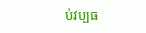ប់វប្បធ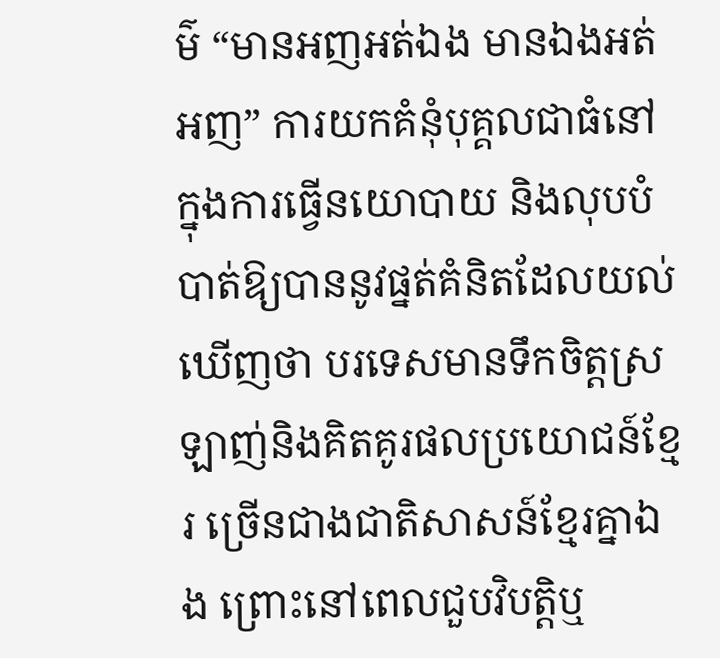ម៌ “មានអញអត់ឯង មានឯងអត់អញ” ការយកគំនុំបុគ្គលជាធំនៅក្នុងការធ្វើនយោបាយ និងលុបបំបាត់ឱ្យបាននូវផ្នត់គំនិតដែលយល់ឃើញថា បរទេសមានទឹកចិត្តស្រឡាញ់និងគិតគូរផលប្រយោជន៍ខ្មែរ ច្រើនជាងជាតិសាសន៍ខ្មែរគ្នាឯង ព្រោះនៅពេលជួបវិបត្តិឬ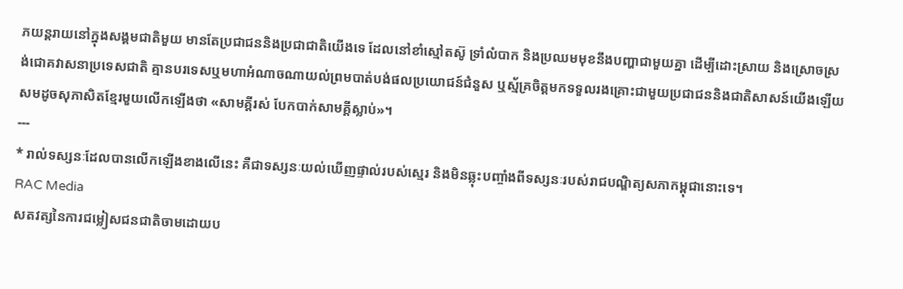ភយន្តរាយនៅក្នុងសង្គមជាតិមួយ មានតែប្រជាជននិងប្រជាជាតិយើងទេ ដែលនៅខាំស្មៅតស៊ូ ទ្រាំលំបាក និងប្រឈមមុខនឹងបញ្ហាជាមួយគ្នា ដើម្បីដោះស្រាយ និងស្រោចស្រង់ជោគវាសនាប្រទេសជាតិ គ្មានបរទេសឬមហាអំណាចណាយល់ព្រមបាត់បង់ផលប្រយោជន៍ជំនួស ឬស្ម័គ្រចិត្តមកទទួលរងគ្រោះជាមួយប្រជាជននិងជាតិសាសន៍យើងឡើយ សមដូចសុភាសិតខ្មែរមួយលើកឡើងថា «សាមគ្គីរស់ បែកបាក់សាមគ្គីស្លាប់»។
---
* រាល់ទស្សនៈដែលបានលើកឡើងខាងលើនេះ គឺជាទស្សនៈយល់ឃើញផ្ទាល់របស់ស្មេរ និងមិនឆ្លុះបញ្ចាំងពីទស្សនៈរបស់រាជបណ្ឌិត្យសភាកម្ពុជានោះទេ។
RAC Media
សតវត្សនៃការជម្លៀសជនជាតិចាមដោយប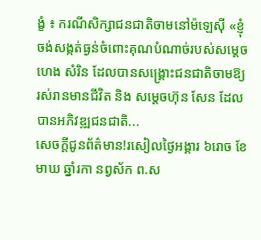ង្ខំ ៖ ករណីសិក្សាជនជាតិចាមនៅម៉ឡេស៊ី «ខ្ញុំចង់សង្កត់ធ្ងន់ចំពោះគុណបំណាច់របស់សម្តេច ហេង សំរិន ដែលបានសង្គ្រោះជនជាតិចាមឱ្យរស់រានមានជីវិត និង សម្តេចហ៊ុន សែន ដែលបានអភិវឌ្ឍជនជាតិ...
សេចក្តីជូនព័ត៌មាន!រសៀលថ្ងៃអង្គារ ៦រោច ខែមាឃ ឆ្នាំរកា នព្វស័ក ព.ស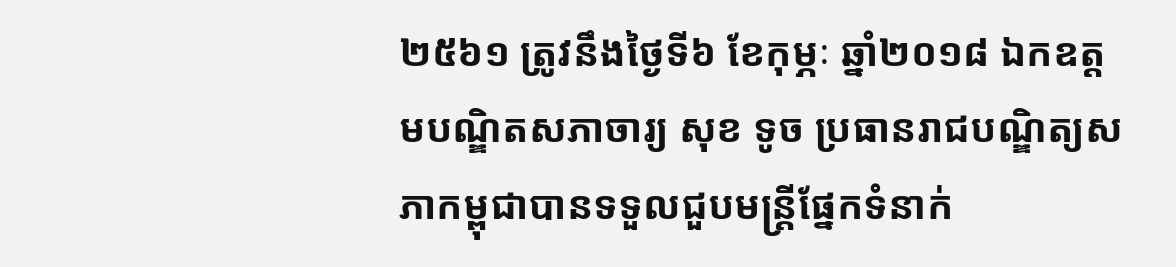២៥៦១ ត្រូវនឹងថ្ងៃទី៦ ខែកុម្ភៈ ឆ្នាំ២០១៨ ឯកឧត្តមបណ្ឌិតសភាចារ្យ សុខ ទូច ប្រធានរាជបណ្ឌិត្យសភាកម្ពុជាបានទទួលជួបមន្ត្រីផ្នែកទំនាក់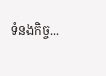ទំនងកិច្ច...